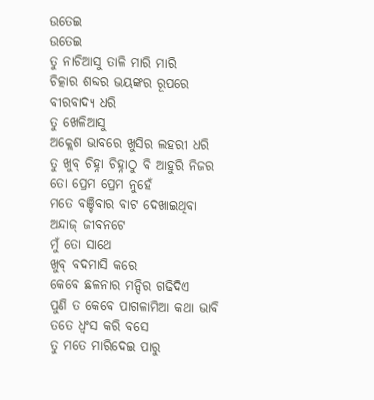ଉତେଇ
ଉତେଇ
ତୁ ନାଚିଆସୁ ତାଳି ମାରି ମାରି
ଚିତ୍କାର ଶବ୍ଦର ଭୟଙ୍କର ରୂପରେ
ବୀରବାଦ୍ୟ ଧରି
ତୁ ଖେଳିଆସୁ
ଅକ୍ଲେଶ ଭାବରେ ଖୁସିର ଲହରୀ ଧରି
ତୁ ଖୁବ୍ ଚିହ୍ନା ଚିହ୍ନାଠୁ ବି ଆହୁରି ନିଜର
ତୋ ପ୍ରେମ ପ୍ରେମ ନୁହେଁ
ମତେ ବଞ୍ଚିବାର ବାଟ ଦେଖାଇଥିବା
ଅନ୍ଦାଜ୍ ଜୀବନଟେ
ମୁଁ ତୋ ସାଥେ
ଖୁବ୍ ବଦମାସି କରେ
କେବେ ଛଳନାର ମନ୍ଦିର ଗଢିଦିଏ
ପୁଣି ତ କେବେ ପାଗଳାମିଆ କଥା ଭାବି
ତତେ ଧ୍ୱଂସ କରି ବସେ
ତୁ ମତେ ମାରିଦେଇ ପାରୁ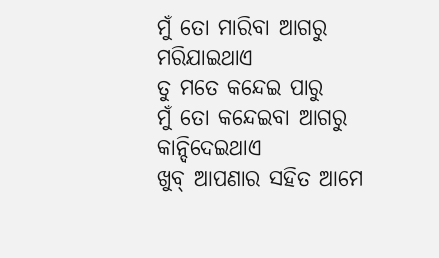ମୁଁ ତୋ ମାରିବା ଆଗରୁ ମରିଯାଇଥାଏ
ତୁ ମତେ କନ୍ଦେଇ ପାରୁ
ମୁଁ ତୋ କନ୍ଦେଇବା ଆଗରୁ କାନ୍ଦିଦେଇଥାଏ
ଖୁବ୍ ଆପଣାର ସହିତ ଆମେ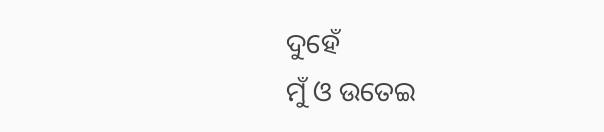ଦୁହେଁ
ମୁଁ ଓ ଉତେଇ